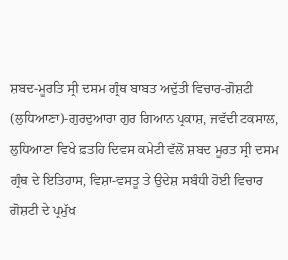ਸ਼ਬਦ-ਮੂਰਤਿ ਸ੍ਰੀ ਦਸਮ ਗ੍ਰੰਥ ਬਾਬਤ ਅਦੁੱਤੀ ਵਿਚਾਰ-ਗੋਸ਼ਟੀ
(ਲੁਧਿਆਣਾ)-ਗੁਰਦੁਆਰਾ ਗੁਰ ਗਿਆਨ ਪ੍ਰਕਾਸ਼, ਜਵੱਦੀ ਟਕਸਾਲ, ਲੁਧਿਆਣਾ ਵਿਖੇ ਫ਼ਤਹਿ ਦਿਵਸ ਕਮੇਟੀ ਵੱਲੋਂ ਸ਼ਬਦ ਮੂਰਤ ਸ੍ਰੀ ਦਸਮ ਗ੍ਰੰਥ ਦੇ ਇਤਿਹਾਸ, ਵਿਸ਼ਾ-ਵਸਤੂ ਤੇ ਉਦੇਸ਼ ਸਬੰਧੀ ਹੋਈ ਵਿਚਾਰ ਗੋਸ਼ਟੀ ਦੇ ਪ੍ਰਮੁੱਖ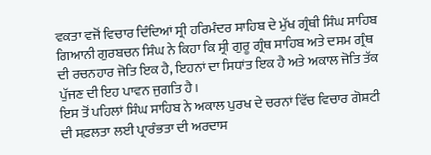ਵਕਤਾ ਵਜੋਂ ਵਿਚਾਰ ਦਿੰਦਿਆਂ ਸ੍ਰੀ ਹਰਿਮੰਦਰ ਸਾਹਿਬ ਦੇ ਮੁੱਖ ਗ੍ਰੰਥੀ ਸਿੰਘ ਸਾਹਿਬ ਗਿਆਨੀ ਗੁਰਬਚਨ ਸਿੰਘ ਨੇ ਕਿਹਾ ਕਿ ਸ੍ਰੀ ਗੁਰੂ ਗ੍ਰੰਥ ਸਾਹਿਬ ਅਤੇ ਦਸਮ ਗ੍ਰੰਥ ਦੀ ਰਚਨਹਾਰ ਜੋਤਿ ਇਕ ਹੈ, ਇਹਨਾਂ ਦਾ ਸਿਧਾਂਤ ਇਕ ਹੈ ਅਤੇ ਅਕਾਲ ਜੋਤਿ ਤੱਕ ਪੁੱਜਣ ਦੀ ਇਹ ਪਾਵਨ ਜੁਗਤਿ ਹੈ।
ਇਸ ਤੋਂ ਪਹਿਲਾਂ ਸਿੰਘ ਸਾਹਿਬ ਨੇ ਅਕਾਲ ਪੁਰਖ ਦੇ ਚਰਨਾਂ ਵਿੱਚ ਵਿਚਾਰ ਗੋਸ਼ਟੀ ਦੀ ਸਫ਼ਲਤਾ ਲਈ ਪ੍ਰਾਰੰਭਤਾ ਦੀ ਅਰਦਾਸ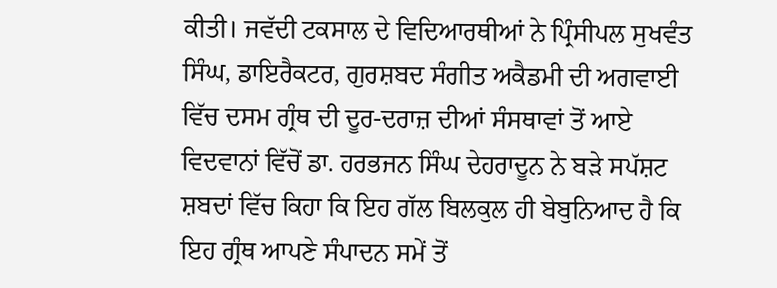ਕੀਤੀ। ਜਵੱਦੀ ਟਕਸਾਲ ਦੇ ਵਿਦਿਆਰਥੀਆਂ ਨੇ ਪ੍ਰਿੰਸੀਪਲ ਸੁਖਵੰਤ ਸਿੰਘ, ਡਾਇਰੈਕਟਰ, ਗੁਰਸ਼ਬਦ ਸੰਗੀਤ ਅਕੈਡਮੀ ਦੀ ਅਗਵਾਈ ਵਿੱਚ ਦਸਮ ਗ੍ਰੰਥ ਦੀ ਦੂਰ-ਦਰਾਜ਼ ਦੀਆਂ ਸੰਸਥਾਵਾਂ ਤੋਂ ਆਏ ਵਿਦਵਾਨਾਂ ਵਿੱਚੋਂ ਡਾ. ਹਰਭਜਨ ਸਿੰਘ ਦੇਹਰਾਦੂਨ ਨੇ ਬੜੇ ਸਪੱਸ਼ਟ ਸ਼ਬਦਾਂ ਵਿੱਚ ਕਿਹਾ ਕਿ ਇਹ ਗੱਲ ਬਿਲਕੁਲ ਹੀ ਬੇਬੁਨਿਆਦ ਹੈ ਕਿ ਇਹ ਗ੍ਰੰਥ ਆਪਣੇ ਸੰਪਾਦਨ ਸਮੇਂ ਤੋਂ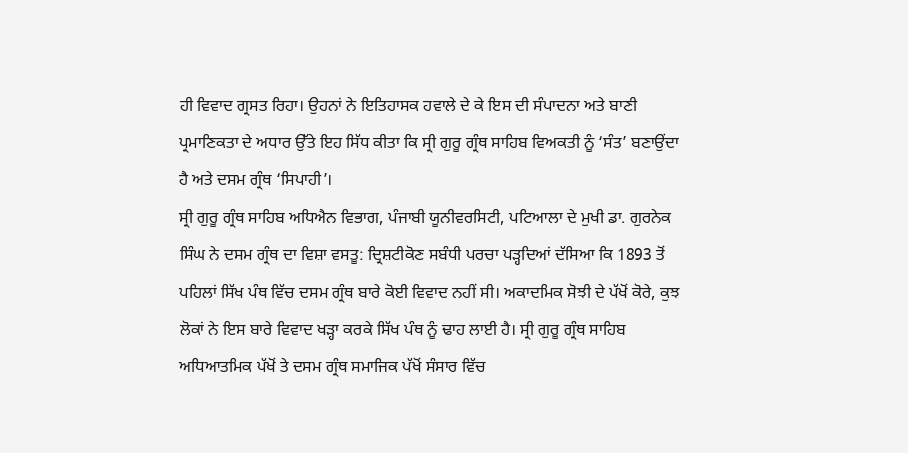ਹੀ ਵਿਵਾਦ ਗ੍ਰਸਤ ਰਿਹਾ। ਉਹਨਾਂ ਨੇ ਇਤਿਹਾਸਕ ਹਵਾਲੇ ਦੇ ਕੇ ਇਸ ਦੀ ਸੰਪਾਦਨਾ ਅਤੇ ਬਾਣੀ ਪ੍ਰਮਾਣਿਕਤਾ ਦੇ ਅਧਾਰ ਉੱਤੇ ਇਹ ਸਿੱਧ ਕੀਤਾ ਕਿ ਸ੍ਰੀ ਗੁਰੂ ਗ੍ਰੰਥ ਸਾਹਿਬ ਵਿਅਕਤੀ ਨੂੰ ‘ਸੰਤ’ ਬਣਾਉਂਦਾ ਹੈ ਅਤੇ ਦਸਮ ਗ੍ਰੰਥ ‘ਸਿਪਾਹੀ’।
ਸ੍ਰੀ ਗੁਰੂ ਗ੍ਰੰਥ ਸਾਹਿਬ ਅਧਿਐਨ ਵਿਭਾਗ, ਪੰਜਾਬੀ ਯੂਨੀਵਰਸਿਟੀ, ਪਟਿਆਲਾ ਦੇ ਮੁਖੀ ਡਾ. ਗੁਰਨੇਕ ਸਿੰਘ ਨੇ ਦਸਮ ਗ੍ਰੰਥ ਦਾ ਵਿਸ਼ਾ ਵਸਤੂ: ਦ੍ਰਿਸ਼ਟੀਕੋਣ ਸਬੰਧੀ ਪਰਚਾ ਪੜ੍ਹਦਿਆਂ ਦੱਸਿਆ ਕਿ 1893 ਤੋਂ ਪਹਿਲਾਂ ਸਿੱਖ ਪੰਥ ਵਿੱਚ ਦਸਮ ਗ੍ਰੰਥ ਬਾਰੇ ਕੋਈ ਵਿਵਾਦ ਨਹੀਂ ਸੀ। ਅਕਾਦਮਿਕ ਸੋਝੀ ਦੇ ਪੱਖੋਂ ਕੋਰੇ, ਕੁਝ ਲੋਕਾਂ ਨੇ ਇਸ ਬਾਰੇ ਵਿਵਾਦ ਖੜ੍ਹਾ ਕਰਕੇ ਸਿੱਖ ਪੰਥ ਨੂੰ ਢਾਹ ਲਾਈ ਹੈ। ਸ੍ਰੀ ਗੁਰੂ ਗ੍ਰੰਥ ਸਾਹਿਬ ਅਧਿਆਤਮਿਕ ਪੱਖੋਂ ਤੇ ਦਸਮ ਗ੍ਰੰਥ ਸਮਾਜਿਕ ਪੱਖੋਂ ਸੰਸਾਰ ਵਿੱਚ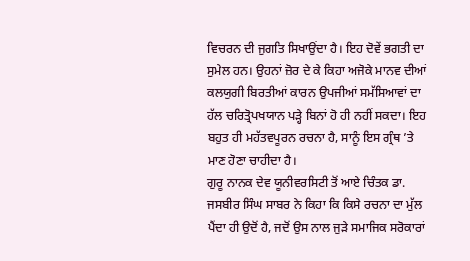ਵਿਚਰਨ ਦੀ ਜੁਗਤਿ ਸਿਖਾਉਂਦਾ ਹੈ। ਇਹ ਦੋਵੇਂ ਭਗਤੀ ਦਾ ਸੁਮੇਲ ਹਨ। ਉਹਨਾਂ ਜ਼ੋਰ ਦੇ ਕੇ ਕਿਹਾ ਅਜੋਕੇ ਮਾਨਵ ਦੀਆਂ ਕਲਯੁਗੀ ਬਿਰਤੀਆਂ ਕਾਰਨ ਉਪਜੀਆਂ ਸਮੱਸਿਆਵਾਂ ਦਾ ਹੱਲ ਚਰਿਤ੍ਰੋਪਖਯਾਨ ਪੜ੍ਹੇ ਬਿਨਾਂ ਹੋ ਹੀ ਨਹੀਂ ਸਕਦਾ। ਇਹ ਬਹੁਤ ਹੀ ਮਹੱਤਵਪੂਰਨ ਰਚਨਾ ਹੈ, ਸਾਨੂੰ ਇਸ ਗ੍ਰੰਥ ’ਤੇ ਮਾਣ ਹੋਣਾ ਚਾਹੀਦਾ ਹੈ।
ਗੁਰੂ ਨਾਨਕ ਦੇਵ ਯੂਨੀਵਰਸਿਟੀ ਤੋਂ ਆਏ ਚਿੰਤਕ ਡਾ. ਜਸਬੀਰ ਸਿੰਘ ਸਾਬਰ ਨੇ ਕਿਹਾ ਕਿ ਕਿਸੇ ਰਚਨਾ ਦਾ ਮੁੱਲ ਪੈਂਦਾ ਹੀ ਉਦੋਂ ਹੈ, ਜਦੋਂ ਉਸ ਨਾਲ ਜੁੜੇ ਸਮਾਜਿਕ ਸਰੋਕਾਰਾਂ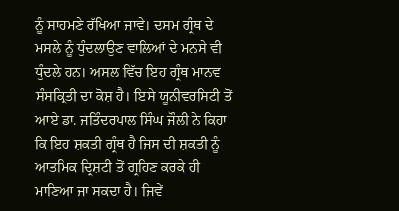ਨੂੰ ਸਾਹਮਣੇ ਰੱਖਿਆ ਜਾਵੇ। ਦਸਮ ਗ੍ਰੰਥ ਦੇ ਮਸਲੇ ਨੂੰ ਧੁੰਦਲਾਉਣ ਵਾਲਿਆਂ ਦੇ ਮਨਸੇ ਵੀ ਧੁੰਦਲੇ ਹਨ। ਅਸਲ ਵਿੱਚ ਇਹ ਗ੍ਰੰਥ ਮਾਨਵ ਸੰਸਕ੍ਰਿਤੀ ਦਾ ਕੋਸ਼ ਹੈ। ਇਸੇ ਯੂਨੀਵਰਸਿਟੀ ਤੋਂ ਆਏ ਡਾ. ਜਤਿੰਦਰਪਾਲ ਸਿੰਘ ਜੌਲੀ ਨੇ ਕਿਹਾ ਕਿ ਇਹ ਸ਼ਕਤੀ ਗ੍ਰੰਥ ਹੈ ਜਿਸ ਦੀ ਸ਼ਕਤੀ ਨੂੰ ਆਤਮਿਕ ਦ੍ਰਿਸ਼ਟੀ ਤੋਂ ਗ੍ਰਹਿਣ ਕਰਕੇ ਹੀ ਮਾਣਿਆ ਜਾ ਸਕਦਾ ਹੈ। ਜਿਵੇਂ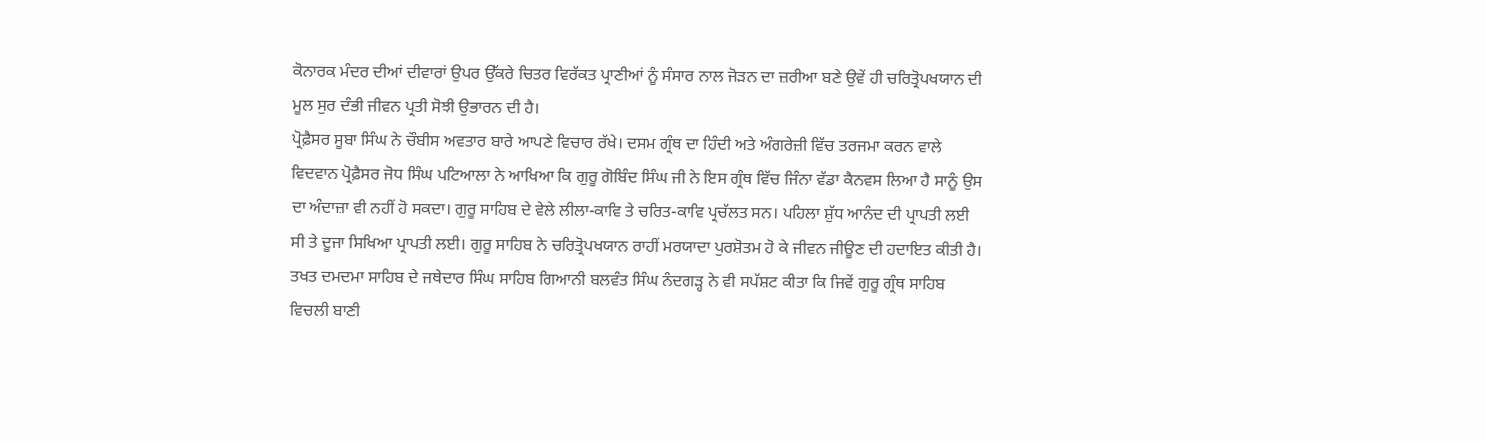ਕੋਨਾਰਕ ਮੰਦਰ ਦੀਆਂ ਦੀਵਾਰਾਂ ਉਪਰ ਉੱਕਰੇ ਚਿਤਰ ਵਿਰੱਕਤ ਪ੍ਰਾਣੀਆਂ ਨੂੰ ਸੰਸਾਰ ਨਾਲ ਜੋੜਨ ਦਾ ਜ਼ਰੀਆ ਬਣੇ ਉਵੇਂ ਹੀ ਚਰਿਤ੍ਰੋਪਖਯਾਨ ਦੀ ਮੂਲ ਸੁਰ ਦੰਭੀ ਜੀਵਨ ਪ੍ਰਤੀ ਸੋਝੀ ਉਭਾਰਨ ਦੀ ਹੈ।
ਪ੍ਰੋਫ਼ੈਸਰ ਸੂਬਾ ਸਿੰਘ ਨੇ ਚੌਬੀਸ ਅਵਤਾਰ ਬਾਰੇ ਆਪਣੇ ਵਿਚਾਰ ਰੱਖੇ। ਦਸਮ ਗ੍ਰੰਥ ਦਾ ਹਿੰਦੀ ਅਤੇ ਅੰਗਰੇਜ਼ੀ ਵਿੱਚ ਤਰਜਮਾ ਕਰਨ ਵਾਲੇ ਵਿਦਵਾਨ ਪ੍ਰੋਫ਼ੈਸਰ ਜੋਧ ਸਿੰਘ ਪਟਿਆਲਾ ਨੇ ਆਖਿਆ ਕਿ ਗੁਰੂ ਗੋਬਿੰਦ ਸਿੰਘ ਜੀ ਨੇ ਇਸ ਗ੍ਰੰਥ ਵਿੱਚ ਜਿੰਨਾ ਵੱਡਾ ਕੈਨਵਸ ਲਿਆ ਹੈ ਸਾਨੂੰ ਉਸ ਦਾ ਅੰਦਾਜ਼ਾ ਵੀ ਨਹੀਂ ਹੋ ਸਕਦਾ। ਗੁਰੂ ਸਾਹਿਬ ਦੇ ਵੇਲੇ ਲੀਲਾ-ਕਾਵਿ ਤੇ ਚਰਿਤ-ਕਾਵਿ ਪ੍ਰਚੱਲਤ ਸਨ। ਪਹਿਲਾ ਸ਼ੁੱਧ ਆਨੰਦ ਦੀ ਪ੍ਰਾਪਤੀ ਲਈ ਸੀ ਤੇ ਦੂਜਾ ਸਿਖਿਆ ਪ੍ਰਾਪਤੀ ਲਈ। ਗੁਰੂ ਸਾਹਿਬ ਨੇ ਚਰਿਤ੍ਰੋਪਖਯਾਨ ਰਾਹੀਂ ਮਰਯਾਦਾ ਪੁਰਸ਼ੋਤਮ ਹੋ ਕੇ ਜੀਵਨ ਜੀਊਣ ਦੀ ਹਦਾਇਤ ਕੀਤੀ ਹੈ। ਤਖਤ ਦਮਦਮਾ ਸਾਹਿਬ ਦੇ ਜਥੇਦਾਰ ਸਿੰਘ ਸਾਹਿਬ ਗਿਆਨੀ ਬਲਵੰਤ ਸਿੰਘ ਨੰਦਗੜ੍ਹ ਨੇ ਵੀ ਸਪੱਸ਼ਟ ਕੀਤਾ ਕਿ ਜਿਵੇਂ ਗੁਰੂ ਗ੍ਰੰਥ ਸਾਹਿਬ ਵਿਚਲੀ ਬਾਣੀ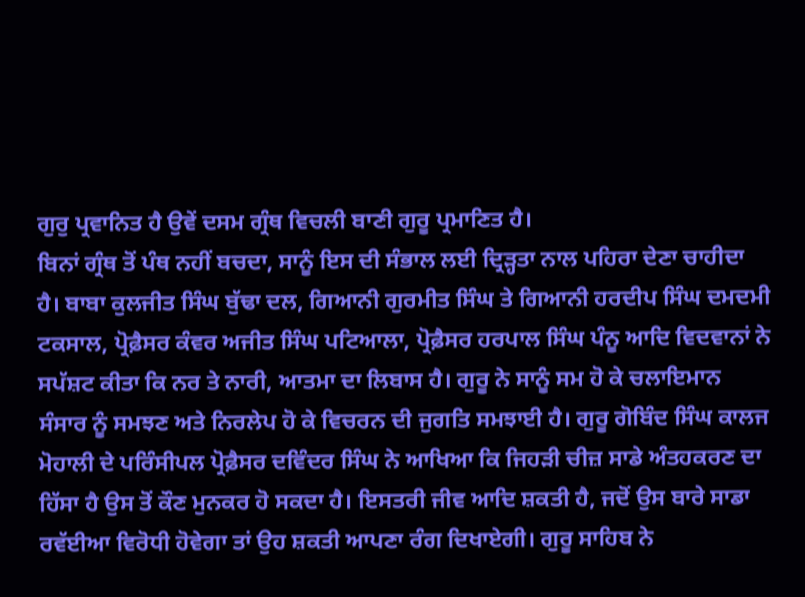ਗੁਰੁ ਪ੍ਰਵਾਨਿਤ ਹੈ ਉਵੇਂ ਦਸਮ ਗ੍ਰੰਥ ਵਿਚਲੀ ਬਾਣੀ ਗੁਰੂ ਪ੍ਰਮਾਣਿਤ ਹੈ।
ਬਿਨਾਂ ਗ੍ਰੰਥ ਤੋਂ ਪੰਥ ਨਹੀਂ ਬਚਦਾ, ਸਾਨੂੰ ਇਸ ਦੀ ਸੰਭਾਲ ਲਈ ਦ੍ਰਿੜ੍ਹਤਾ ਨਾਲ ਪਹਿਰਾ ਦੇਣਾ ਚਾਹੀਦਾ ਹੈ। ਬਾਬਾ ਕੁਲਜੀਤ ਸਿੰਘ ਬੁੱਢਾ ਦਲ, ਗਿਆਨੀ ਗੁਰਮੀਤ ਸਿੰਘ ਤੇ ਗਿਆਨੀ ਹਰਦੀਪ ਸਿੰਘ ਦਮਦਮੀ ਟਕਸਾਲ, ਪ੍ਰੋਫ਼ੈਸਰ ਕੰਵਰ ਅਜੀਤ ਸਿੰਘ ਪਟਿਆਲਾ, ਪ੍ਰੋਫ਼ੈਸਰ ਹਰਪਾਲ ਸਿੰਘ ਪੰਨੂ ਆਦਿ ਵਿਦਵਾਨਾਂ ਨੇ ਸਪੱਸ਼ਟ ਕੀਤਾ ਕਿ ਨਰ ਤੇ ਨਾਰੀ, ਆਤਮਾ ਦਾ ਲਿਬਾਸ ਹੈ। ਗੁਰੂ ਨੇ ਸਾਨੂੰ ਸਮ ਹੋ ਕੇ ਚਲਾਇਮਾਨ ਸੰਸਾਰ ਨੂੰ ਸਮਝਣ ਅਤੇ ਨਿਰਲੇਪ ਹੋ ਕੇ ਵਿਚਰਨ ਦੀ ਜੁਗਤਿ ਸਮਝਾਈ ਹੈ। ਗੁਰੂ ਗੋਬਿੰਦ ਸਿੰਘ ਕਾਲਜ ਮੋਹਾਲੀ ਦੇ ਪਰਿੰਸੀਪਲ ਪ੍ਰੋਫ਼ੈਸਰ ਦਵਿੰਦਰ ਸਿੰਘ ਨੇ ਆਖਿਆ ਕਿ ਜਿਹੜੀ ਚੀਜ਼ ਸਾਡੇ ਅੰਤਹਕਰਣ ਦਾ ਹਿੱਸਾ ਹੈ ਉਸ ਤੋਂ ਕੌਣ ਮੁਨਕਰ ਹੋ ਸਕਦਾ ਹੈ। ਇਸਤਰੀ ਜੀਵ ਆਦਿ ਸ਼ਕਤੀ ਹੈ, ਜਦੋਂ ਉਸ ਬਾਰੇ ਸਾਡਾ ਰਵੱਈਆ ਵਿਰੋਧੀ ਹੋਵੇਗਾ ਤਾਂ ਉਹ ਸ਼ਕਤੀ ਆਪਣਾ ਰੰਗ ਦਿਖਾਏਗੀ। ਗੁਰੂ ਸਾਹਿਬ ਨੇ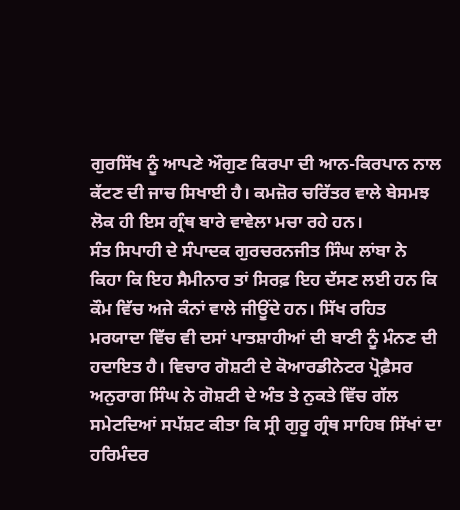ਗੁਰਸਿੱਖ ਨੂੰ ਆਪਣੇ ਔਗੁਣ ਕਿਰਪਾ ਦੀ ਆਨ-ਕਿਰਪਾਨ ਨਾਲ ਕੱਟਣ ਦੀ ਜਾਚ ਸਿਖਾਈ ਹੈ। ਕਮਜ਼ੋਰ ਚਰਿੱਤਰ ਵਾਲੇ ਬੇਸਮਝ ਲੋਕ ਹੀ ਇਸ ਗ੍ਰੰਥ ਬਾਰੇ ਵਾਵੇਲਾ ਮਚਾ ਰਹੇ ਹਨ।
ਸੰਤ ਸਿਪਾਹੀ ਦੇ ਸੰਪਾਦਕ ਗੁਰਚਰਨਜੀਤ ਸਿੰਘ ਲਾਂਬਾ ਨੇ ਕਿਹਾ ਕਿ ਇਹ ਸੈਮੀਨਾਰ ਤਾਂ ਸਿਰਫ਼ ਇਹ ਦੱਸਣ ਲਈ ਹਨ ਕਿ ਕੌਮ ਵਿੱਚ ਅਜੇ ਕੰਨਾਂ ਵਾਲੇ ਜੀਊਂਦੇ ਹਨ। ਸਿੱਖ ਰਹਿਤ ਮਰਯਾਦਾ ਵਿੱਚ ਵੀ ਦਸਾਂ ਪਾਤਸ਼ਾਹੀਆਂ ਦੀ ਬਾਣੀ ਨੂੰ ਮੰਨਣ ਦੀ ਹਦਾਇਤ ਹੈ। ਵਿਚਾਰ ਗੋਸ਼ਟੀ ਦੇ ਕੋਆਰਡੀਨੇਟਰ ਪ੍ਰੋਫ਼ੈਸਰ ਅਨੁਰਾਗ ਸਿੰਘ ਨੇ ਗੋਸ਼ਟੀ ਦੇ ਅੰਤ ਤੇ ਨੁਕਤੇ ਵਿੱਚ ਗੱਲ ਸਮੇਟਦਿਆਂ ਸਪੱਸ਼ਟ ਕੀਤਾ ਕਿ ਸ੍ਰੀ ਗੁਰੂ ਗ੍ਰੰਥ ਸਾਹਿਬ ਸਿੱਖਾਂ ਦਾ ਹਰਿਮੰਦਰ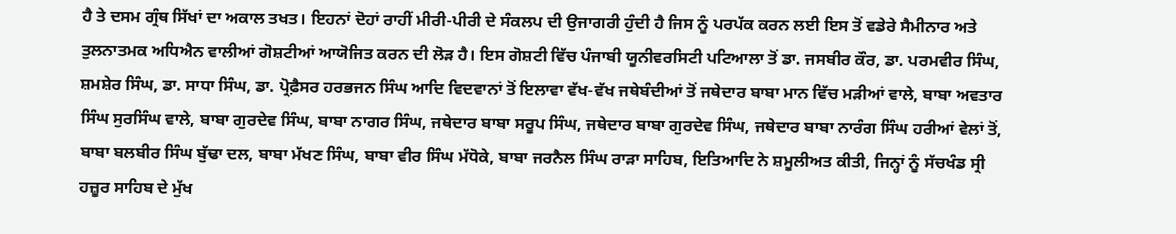ਹੈ ਤੇ ਦਸਮ ਗ੍ਰੰਥ ਸਿੱਖਾਂ ਦਾ ਅਕਾਲ ਤਖਤ। ਇਹਨਾਂ ਦੋਹਾਂ ਰਾਹੀਂ ਮੀਰੀ-ਪੀਰੀ ਦੇ ਸੰਕਲਪ ਦੀ ਉਜਾਗਰੀ ਹੁੰਦੀ ਹੈ ਜਿਸ ਨੂੰ ਪਰਪੱਕ ਕਰਨ ਲਈ ਇਸ ਤੋਂ ਵਡੇਰੇ ਸੈਮੀਨਾਰ ਅਤੇ ਤੁਲਨਾਤਮਕ ਅਧਿਐਨ ਵਾਲੀਆਂ ਗੋਸ਼ਟੀਆਂ ਆਯੋਜਿਤ ਕਰਨ ਦੀ ਲੋੜ ਹੈ। ਇਸ ਗੋਸ਼ਟੀ ਵਿੱਚ ਪੰਜਾਬੀ ਯੂਨੀਵਰਸਿਟੀ ਪਟਿਆਲਾ ਤੋਂ ਡਾ. ਜਸਬੀਰ ਕੌਰ, ਡਾ. ਪਰਮਵੀਰ ਸਿੰਘ, ਸ਼ਮਸ਼ੇਰ ਸਿੰਘ, ਡਾ. ਸਾਧਾ ਸਿੰਘ, ਡਾ. ਪ੍ਰੋਫ਼ੈਸਰ ਹਰਭਜਨ ਸਿੰਘ ਆਦਿ ਵਿਦਵਾਨਾਂ ਤੋਂ ਇਲਾਵਾ ਵੱਖ-ਵੱਖ ਜਥੇਬੰਦੀਆਂ ਤੋਂ ਜਥੇਦਾਰ ਬਾਬਾ ਮਾਨ ਵਿੱਚ ਮੜੀਆਂ ਵਾਲੇ, ਬਾਬਾ ਅਵਤਾਰ ਸਿੰਘ ਸੁਰਸਿੰਘ ਵਾਲੇ, ਬਾਬਾ ਗੁਰਦੇਵ ਸਿੰਘ, ਬਾਬਾ ਨਾਗਰ ਸਿੰਘ, ਜਥੇਦਾਰ ਬਾਬਾ ਸਰੂਪ ਸਿੰਘ, ਜਥੇਦਾਰ ਬਾਬਾ ਗੁਰਦੇਵ ਸਿੰਘ, ਜਥੇਦਾਰ ਬਾਬਾ ਨਾਰੰਗ ਸਿੰਘ ਹਰੀਆਂ ਵੇਲਾਂ ਤੋਂ, ਬਾਬਾ ਬਲਬੀਰ ਸਿੰਘ ਬੁੱਢਾ ਦਲ, ਬਾਬਾ ਮੱਖਣ ਸਿੰਘ, ਬਾਬਾ ਵੀਰ ਸਿੰਘ ਮੱਧੋਕੇ, ਬਾਬਾ ਜਰਨੈਲ ਸਿੰਘ ਰਾੜਾ ਸਾਹਿਬ, ਇਤਿਆਦਿ ਨੇ ਸ਼ਮੂਲੀਅਤ ਕੀਤੀ, ਜਿਨ੍ਹਾਂ ਨੂੰ ਸੱਚਖੰਡ ਸ੍ਰੀ ਹਜ਼ੂਰ ਸਾਹਿਬ ਦੇ ਮੁੱਖ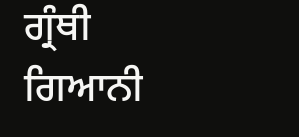ਗ੍ਰੰਥੀ ਗਿਆਨੀ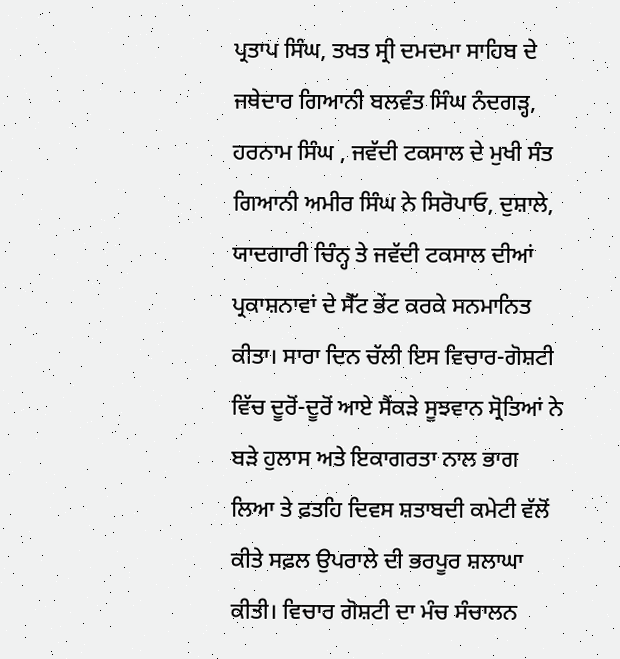ਪ੍ਰਤਾਪ ਸਿੰਘ, ਤਖਤ ਸ੍ਰੀ ਦਮਦਮਾ ਸਾਹਿਬ ਦੇ ਜਥੇਦਾਰ ਗਿਆਨੀ ਬਲਵੰਤ ਸਿੰਘ ਨੰਦਗੜ੍ਹ, ਹਰਨਾਮ ਸਿੰਘ , ਜਵੱਦੀ ਟਕਸਾਲ ਦੇ ਮੁਖੀ ਸੰਤ ਗਿਆਨੀ ਅਮੀਰ ਸਿੰਘ ਨੇ ਸਿਰੋਪਾਓ, ਦੁਸ਼ਾਲੇ, ਯਾਦਗਾਰੀ ਚਿੰਨ੍ਹ ਤੇ ਜਵੱਦੀ ਟਕਸਾਲ ਦੀਆਂ ਪ੍ਰਕਾਸ਼ਨਾਵਾਂ ਦੇ ਸੈੱਟ ਭੇਂਟ ਕਰਕੇ ਸਨਮਾਨਿਤ ਕੀਤਾ। ਸਾਰਾ ਦਿਨ ਚੱਲੀ ਇਸ ਵਿਚਾਰ-ਗੋਸ਼ਟੀ ਵਿੱਚ ਦੂਰੋਂ-ਦੂਰੋਂ ਆਏ ਸੈਂਕੜੇ ਸੂਝਵਾਨ ਸ੍ਰੋਤਿਆਂ ਨੇ ਬੜੇ ਹੁਲਾਸ ਅਤੇ ਇਕਾਗਰਤਾ ਨਾਲ ਭਾਗ ਲਿਆ ਤੇ ਫ਼ਤਹਿ ਦਿਵਸ ਸ਼ਤਾਬਦੀ ਕਮੇਟੀ ਵੱਲੋਂ ਕੀਤੇ ਸਫ਼ਲ ਉਪਰਾਲੇ ਦੀ ਭਰਪੂਰ ਸ਼ਲਾਘਾ ਕੀਤੀ। ਵਿਚਾਰ ਗੋਸ਼ਟੀ ਦਾ ਮੰਚ ਸੰਚਾਲਨ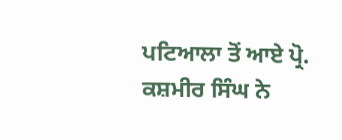ਪਟਿਆਲਾ ਤੋਂ ਆਏ ਪ੍ਰੋ. ਕਸ਼ਮੀਰ ਸਿੰਘ ਨੇ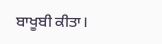ਬਾਖੂਬੀ ਕੀਤਾ।